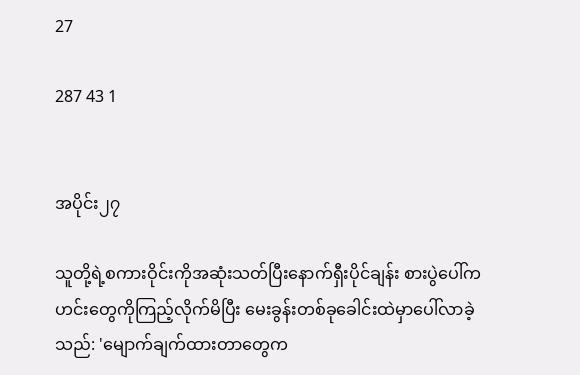27

287 43 1


အပိုင်း၂၇

သူတို့ရဲ့စကားဝိုင်းကိုအဆုံးသတ်ပြီးနောက်ရှီးပိုင်ချန်း စားပွဲပေါ်ကဟင်းတွေကိုကြည့်လိုက်မိပြီး မေးခွန်းတစ်ခုခေါင်းထဲမှာပေါ်လာခဲ့သည်: 'မျောက်ချက်ထားတာတွေက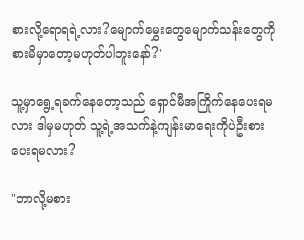စားလို့ရောရရဲ့လား?မျောက်မွှေးတွေမျောက်သန်းတွေကိုစားမိမှာတော့မဟုတ်ပါဘူးနော်?'

သူ့မှာရွေ့ရခက်နေတော့သည် ရှောင်မီအကြိုက်နေပေးရမလား ဒါမှမဟုတ် သူ့ရဲ့အသက်နဲ့ကျန်းမာရေးကိုပဲဦးစားပေးရမလား?

"ဘာလို့မစား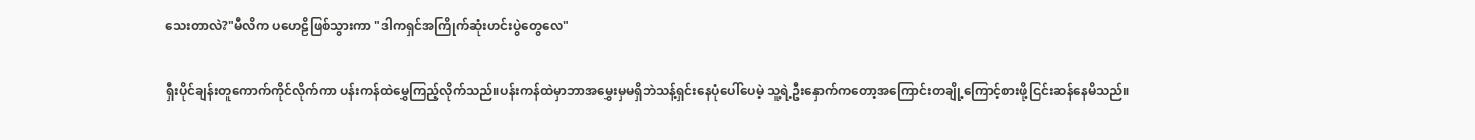သေးတာလဲ?"မီလိက ပဟေဠိဖြစ်သွားကာ "ဒါကရှင်အကြိုက်ဆုံးဟင်းပွဲတွေလေ"

ရှီးပိုင်ချန်းတူကောက်ကိုင်လိုက်ကာ ပန်းကန်ထဲမွှေကြည့်လိုက်သည်။ပန်းကန်ထဲမှာဘာအမွှေးမှမရှိဘဲသန့်ရှင်းနေပုံပေါ်ပေမဲ့ သူ့ရဲ့ဦးနှောက်ကတော့အကြောင်းတချို့ကြောင့်စားဖို့ငြင်းဆန်နေမိသည်။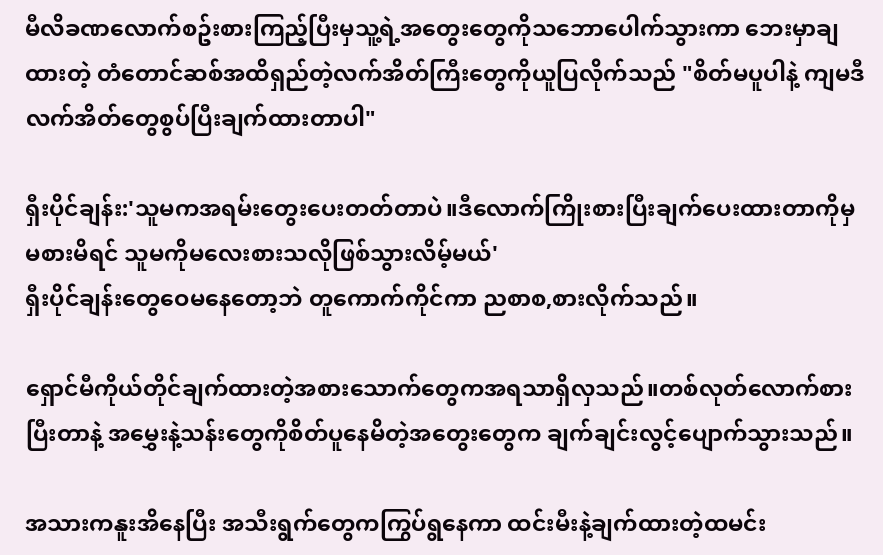မီလိခဏလောက်စဥ်းစားကြည့်ပြီးမှသူ့ရဲ့အတွေးတွေကိုသဘောပေါက်သွားကာ ဘေးမှာချထားတဲ့ တံတောင်ဆစ်အထိရှည်တဲ့လက်အိတ်ကြီးတွေကိုယူပြလိုက်သည် "စိတ်မပူပါနဲ့ ကျမဒီလက်အိတ်တွေစွပ်ပြီးချက်ထားတာပါ"

ရှီးပိုင်ချန်း:'သူမကအရမ်းတွေးပေးတတ်တာပဲ။ဒီလောက်ကြိုးစားပြီးချက်ပေးထားတာကိုမှ မစားမိရင် သူမကိုမလေးစားသလိုဖြစ်သွားလိမ့်မယ်'
ရှီးပိုင်ချန်းတွေဝေမနေတော့ဘဲ တူကောက်ကိုင်ကာ ညစာစ,စားလိုက်သည်။

ရှောင်မီကိုယ်တိုင်ချက်ထားတဲ့အစားသောက်တွေကအရသာရှိလှသည်။တစ်လုတ်လောက်စားပြီးတာနဲ့ အမွှေးနဲ့သန်းတွေကိုစိတ်ပူနေမိတဲ့အတွေးတွေက ချက်ချင်းလွင့်ပျောက်သွားသည်။

အသားကနူးအိနေပြီး အသီးရွက်တွေကကြွပ်ရွနေကာ ထင်းမီးနဲ့ချက်ထားတဲ့ထမင်း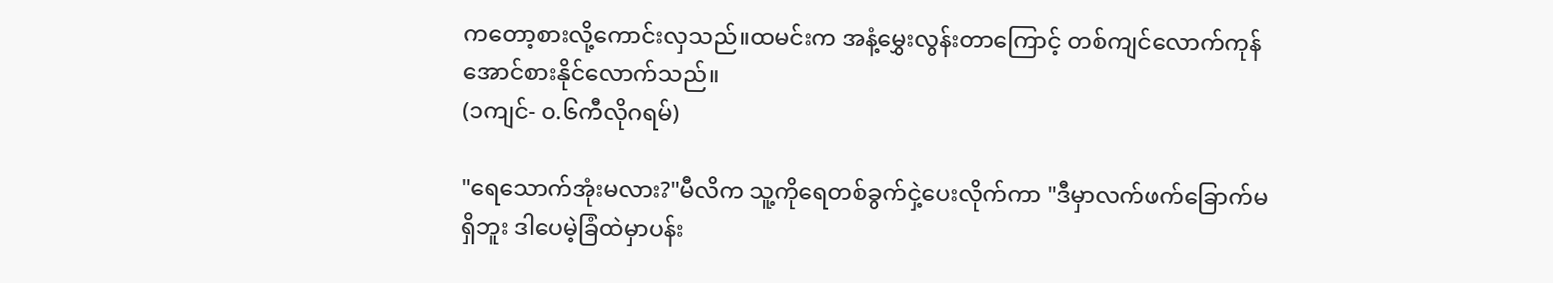ကတော့စားလို့ကောင်းလှသည်။ထမင်းက အနံ့မွှေးလွန်းတာကြောင့် တစ်ကျင်လောက်ကုန်အောင်စားနိုင်လောက်သည်။
(၁ကျင်- ၀.၆ကီလိုဂရမ်)

"ရေသောက်အုံးမလား?"မီလိက သူ့ကိုရေတစ်ခွက်ငှဲ့ပေးလိုက်ကာ "ဒီမှာလက်ဖက်ခြောက်မရှိဘူး ဒါပေမဲ့ခြံထဲမှာပန်း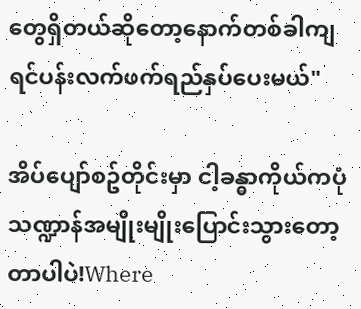တွေရှိတယ်ဆိုတော့နောက်တစ်ခါကျရင်ပန်းလက်ဖက်ရည်နှပ်ပေးမယ်"

အိပ်ပျော်စဥ်တိုင်းမှာ ငါ့ခန္ဓာကိုယ်ကပုံသဏ္ဍာန်အမျိုးမျိုးပြောင်းသွားတော့တာပါပဲ!Where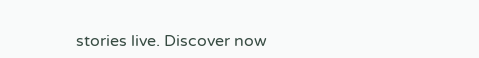stories live. Discover now